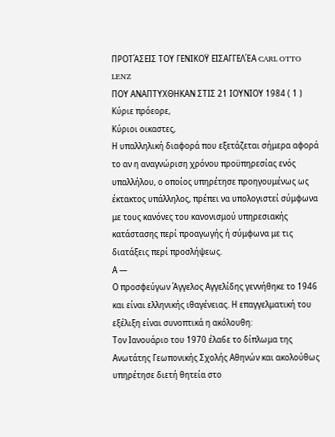ΠΡΟΤΆΣΕΙΣ ΤΟΥ ΓΕΝΙΚΟΫ ΕΙΣΑΓΓΕΛΈΑ CARL OTTO LENZ
ΠΟΥ ΑΝΑΠΤΥΧΘΗΚΑΝ ΣΤΙΣ 21 ΙΟΥΝΙΟΥ 1984 ( 1 )
Κύριε πρόεορε,
Κύριοι οικαστες,
Η υπαλληλική διαφορά που εξετάζεται σήμερα αφορά το αν η αναγνώριση χρόνου προϋπηρεσίας ενός υπαλλήλου, ο οποίος υπηρέτησε προηγουμένως ως έκτακτος υπάλληλος, πρέπει να υπολογιστεί σύμφωνα με τους κανόνες του κανονισμού υπηρεσιακής κατάστασης περί προαγωγής ή σύμφωνα με τις διατάξεις περί προσλήψεως.
Α —
Ο προσφεύγων Άγγελος Αγγελίδης γεννήθηκε το 1946 και είναι ελληνικής ιθαγένειας. Η επαγγελματική του εξέλιξη είναι συνοπτικά η ακόλουθη:
Τον Ιανουάριο του 1970 έλα6ε το δίπλωμα της Ανωτάτης Γεωπονικής Σχολής Αθηνών και ακολούθως υπηρέτησε διετή θητεία στο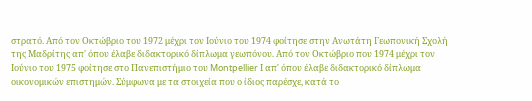στρατό. Από τον Οκτώβριο του 1972 μέχρι τον Ιούνιο του 1974 φοίτησε στην Ανωτάτη Γεωπονική Σχολή της Μαδρίτης απ' όπου έλαβε διδακτορικό δίπλωμα γεωπόνου. Από τον Οκτώβριο που 1974 μέχρι τον Ιούνιο του 1975 φοίτησε στο Πανεπιστήμιο του Montpellier Ι απ' όπου έλαβε διδακτορικό δίπλωμα οικονομικών επιστημών. Σύμφωνα με τα στοιχεία που ο ίδιος παρέσχε, κατά το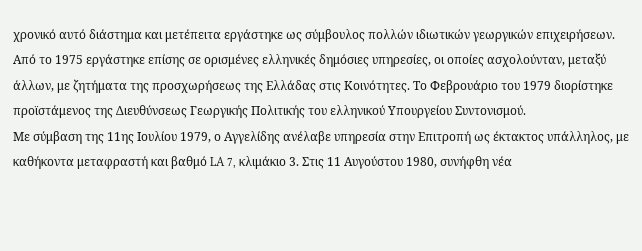χρονικό αυτό διάστημα και μετέπειτα εργάστηκε ως σύμβουλος πολλών ιδιωτικών γεωργικών επιχειρήσεων. Από το 1975 εργάστηκε επίσης σε ορισμένες ελληνικές δημόσιες υπηρεσίες, οι οποίες ασχολούνταν, μεταξύ άλλων, με ζητήματα της προσχωρήσεως της Ελλάδας στις Κοινότητες. Το Φεβρουάριο του 1979 διορίστηκε προϊστάμενος της Διευθύνσεως Γεωργικής Πολιτικής του ελληνικού Υπουργείου Συντονισμού.
Με σύμβαση της 11ης Ιουλίου 1979, ο Αγγελίδης ανέλαβε υπηρεσία στην Επιτροπή ως έκτακτος υπάλληλος, με καθήκοντα μεταφραστή και βαθμό LA 7, κλιμάκιο 3. Στις 11 Αυγούστου 1980, συνήφθη νέα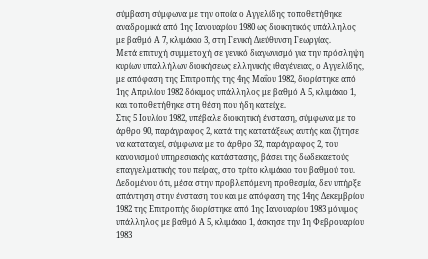σύμβαση σύμφωνα με την οποία ο Αγγελίδης τοποθετήθηκε αναδρομικά από 1ης Ιανουαρίου 1980 ως διοικητικός υπάλληλος με βαθμό Α 7, κλιμάκιο 3, στη Γενική Διεύθυνση Γεωργίας.
Μετά επιτυχή συμμετοχή σε γενικό διαγωνισμό για την πρόσληψη κυρίων υπαλλήλων διοικήσεως ελληνικής ιθαγένειας, ο Αγγελίδης, με απόφαση της Επιτροπής της 4ης Μαΐου 1982, διορίστηκε από 1ης Απριλίου 1982 δόκιμος υπάλληλος με βαθμό Α 5, κλιμάκιο 1, και τοποθετήθηκε στη θέση που ήδη κατείχε.
Στις 5 Ιουλίου 1982, υπέβαλε διοικητική ένσταση, σύμφωνα με το άρθρο 90, παράγραφος 2, κατά της κατατάξεως αυτής και ζήτησε να καταταγεί, σύμφωνα με το άρθρο 32, παράγραφος 2, του κανονισμού υπηρεσιακής κατάστασης, βάσει της δωδεκαετούς επαγγελματικής του πείρας, στο τρίτο κλιμάκιο του βαθμού του.
Δεδομένου ότι, μέσα στην προβλεπόμενη προθεσμία, δεν υπήρξε απάντηση στην ένσταση του και με απόφαση της 14ης Δεκεμβρίου 1982 της Επιτροπής διορίστηκε από 1ης Ιανουαρίου 1983 μόνιμος υπάλληλος με βαθμό Α 5, κλιμάκιο 1, άσκησε την 1η Φεβρουαρίου 1983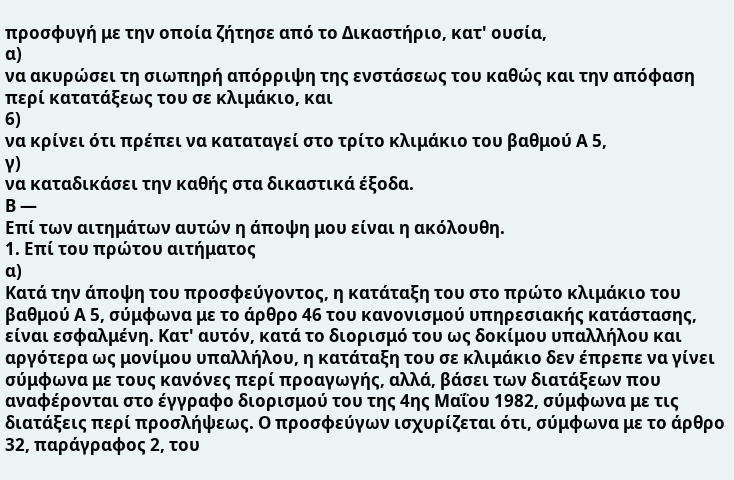προσφυγή με την οποία ζήτησε από το Δικαστήριο, κατ' ουσία,
α)
να ακυρώσει τη σιωπηρή απόρριψη της ενστάσεως του καθώς και την απόφαση περί κατατάξεως του σε κλιμάκιο, και
6)
να κρίνει ότι πρέπει να καταταγεί στο τρίτο κλιμάκιο του βαθμού Α 5,
γ)
να καταδικάσει την καθής στα δικαστικά έξοδα.
Β —
Επί των αιτημάτων αυτών η άποψη μου είναι η ακόλουθη.
1. Επί του πρώτου αιτήματος
α)
Κατά την άποψη του προσφεύγοντος, η κατάταξη του στο πρώτο κλιμάκιο του βαθμού Α 5, σύμφωνα με το άρθρο 46 του κανονισμού υπηρεσιακής κατάστασης, είναι εσφαλμένη. Κατ' αυτόν, κατά το διορισμό του ως δοκίμου υπαλλήλου και αργότερα ως μονίμου υπαλλήλου, η κατάταξη του σε κλιμάκιο δεν έπρεπε να γίνει σύμφωνα με τους κανόνες περί προαγωγής, αλλά, βάσει των διατάξεων που αναφέρονται στο έγγραφο διορισμού του της 4ης Μαΐου 1982, σύμφωνα με τις διατάξεις περί προσλήψεως. Ο προσφεύγων ισχυρίζεται ότι, σύμφωνα με το άρθρο 32, παράγραφος 2, του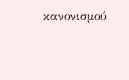κανονισμού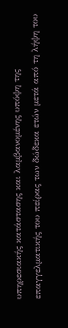υπηρεσιακής κατάστασης και λαμβανομένης υπόψη της επαγγελματικής του πείρας των δώδεκα ετών μετά από τη λήψη του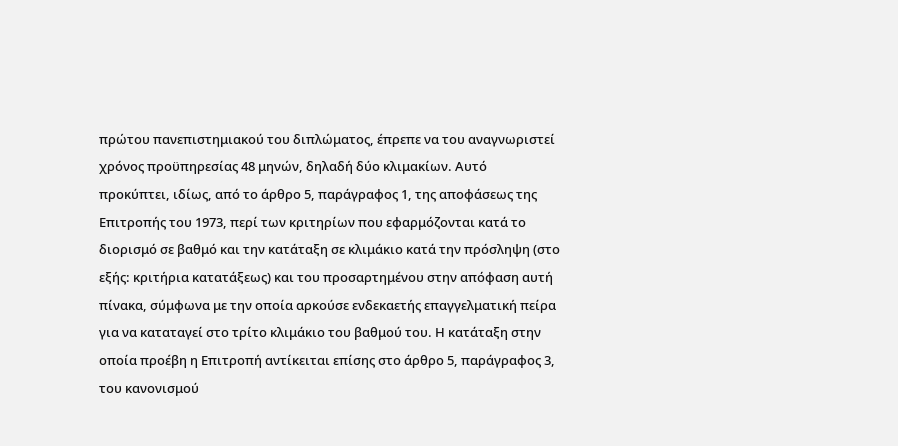πρώτου πανεπιστημιακού του διπλώματος, έπρεπε να του αναγνωριστεί χρόνος προϋπηρεσίας 48 μηνών, δηλαδή δύο κλιμακίων. Αυτό προκύπτει, ιδίως, από το άρθρο 5, παράγραφος 1, της αποφάσεως της Επιτροπής του 1973, περί των κριτηρίων που εφαρμόζονται κατά το διορισμό σε βαθμό και την κατάταξη σε κλιμάκιο κατά την πρόσληψη (στο εξής: κριτήρια κατατάξεως) και του προσαρτημένου στην απόφαση αυτή πίνακα, σύμφωνα με την οποία αρκούσε ενδεκαετής επαγγελματική πείρα για να καταταγεί στο τρίτο κλιμάκιο του βαθμού του. Η κατάταξη στην οποία προέβη η Επιτροπή αντίκειται επίσης στο άρθρο 5, παράγραφος 3, του κανονισμού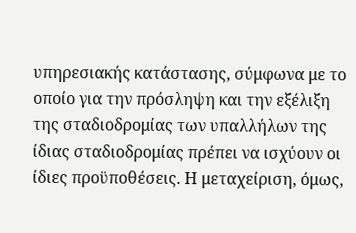υπηρεσιακής κατάστασης, σύμφωνα με το οποίο για την πρόσληψη και την εξέλιξη της σταδιοδρομίας των υπαλλήλων της ίδιας σταδιοδρομίας πρέπει να ισχύουν οι ίδιες προϋποθέσεις. Η μεταχείριση, όμως,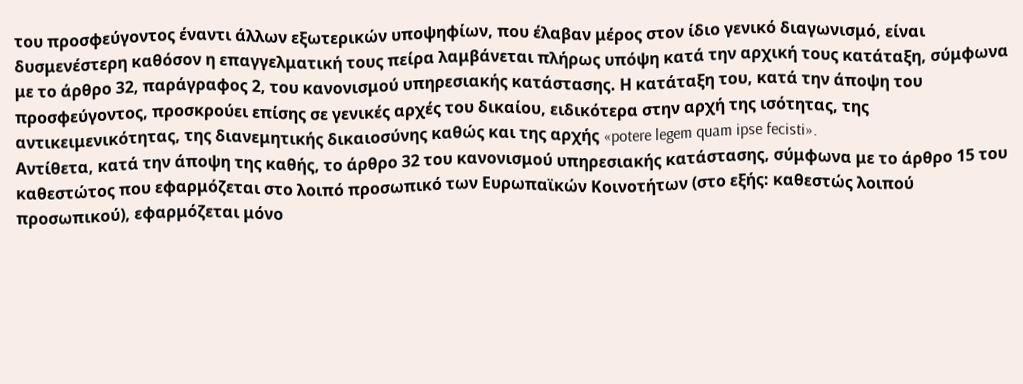του προσφεύγοντος έναντι άλλων εξωτερικών υποψηφίων, που έλαβαν μέρος στον ίδιο γενικό διαγωνισμό, είναι δυσμενέστερη καθόσον η επαγγελματική τους πείρα λαμβάνεται πλήρως υπόψη κατά την αρχική τους κατάταξη, σύμφωνα με το άρθρο 32, παράγραφος 2, του κανονισμού υπηρεσιακής κατάστασης. Η κατάταξη του, κατά την άποψη του προσφεύγοντος, προσκρούει επίσης σε γενικές αρχές του δικαίου, ειδικότερα στην αρχή της ισότητας, της αντικειμενικότητας, της διανεμητικής δικαιοσύνης καθώς και της αρχής «potere legem quam ipse fecisti».
Αντίθετα, κατά την άποψη της καθής, το άρθρο 32 του κανονισμού υπηρεσιακής κατάστασης, σύμφωνα με το άρθρο 15 του καθεστώτος που εφαρμόζεται στο λοιπό προσωπικό των Ευρωπαϊκών Κοινοτήτων (στο εξής: καθεστώς λοιπού προσωπικού), εφαρμόζεται μόνο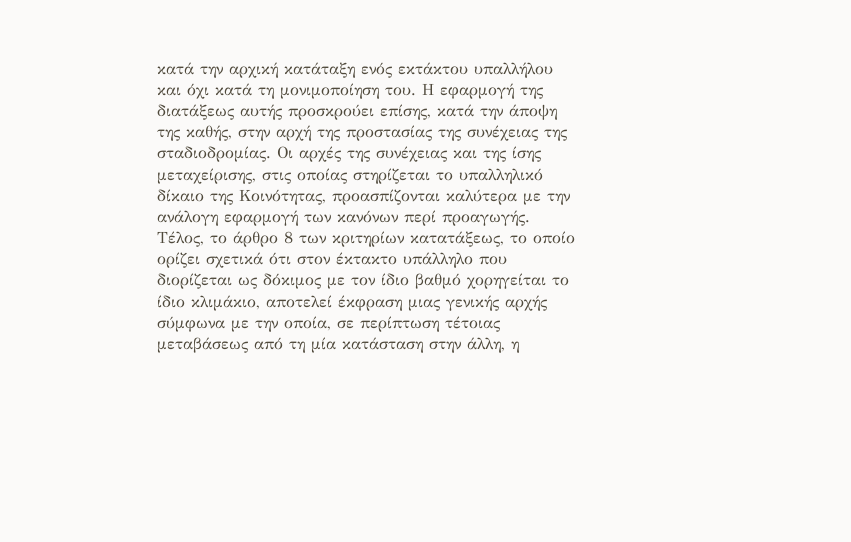κατά την αρχική κατάταξη ενός εκτάκτου υπαλλήλου και όχι κατά τη μονιμοποίηση του. Η εφαρμογή της διατάξεως αυτής προσκρούει επίσης, κατά την άποψη της καθής, στην αρχή της προστασίας της συνέχειας της σταδιοδρομίας. Οι αρχές της συνέχειας και της ίσης μεταχείρισης, στις οποίας στηρίζεται το υπαλληλικό δίκαιο της Κοινότητας, προασπίζονται καλύτερα με την ανάλογη εφαρμογή των κανόνων περί προαγωγής. Τέλος, το άρθρο 8 των κριτηρίων κατατάξεως, το οποίο ορίζει σχετικά ότι στον έκτακτο υπάλληλο που διορίζεται ως δόκιμος με τον ίδιο βαθμό χορηγείται το ίδιο κλιμάκιο, αποτελεί έκφραση μιας γενικής αρχής σύμφωνα με την οποία, σε περίπτωση τέτοιας μεταβάσεως από τη μία κατάσταση στην άλλη, η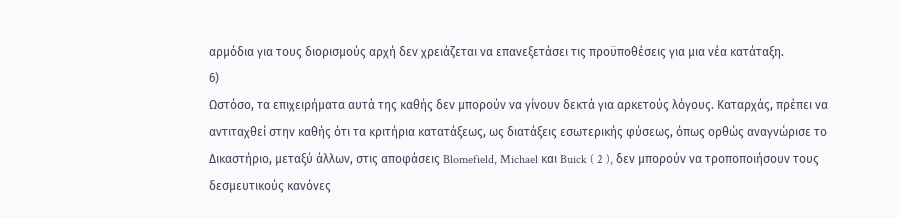αρμόδια για τους διορισμούς αρχή δεν χρειάζεται να επανεξετάσει τις προϋποθέσεις για μια νέα κατάταξη.
6)
Ωστόσο, τα επιχειρήματα αυτά της καθής δεν μπορούν να γίνουν δεκτά για αρκετούς λόγους. Καταρχάς, πρέπει να αντιταχθεί στην καθής ότι τα κριτήρια κατατάξεως, ως διατάξεις εσωτερικής φύσεως, όπως ορθώς αναγνώρισε το Δικαστήριο, μεταξύ άλλων, στις αποφάσεις Blomefield, Michael και Buick ( 2 ), δεν μπορούν να τροποποιήσουν τους δεσμευτικούς κανόνες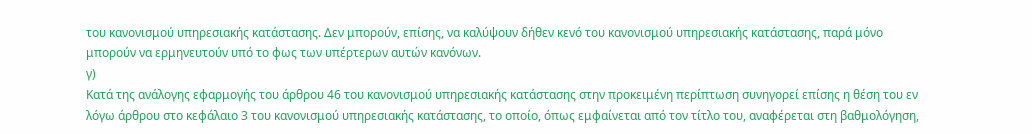του κανονισμού υπηρεσιακής κατάστασης. Δεν μπορούν, επίσης, να καλύψουν δήθεν κενό του κανονισμού υπηρεσιακής κατάστασης, παρά μόνο μπορούν να ερμηνευτούν υπό το φως των υπέρτερων αυτών κανόνων.
γ)
Κατά της ανάλογης εφαρμογής του άρθρου 46 του κανονισμού υπηρεσιακής κατάστασης στην προκειμένη περίπτωση συνηγορεί επίσης η θέση του εν λόγω άρθρου στο κεφάλαιο 3 του κανονισμού υπηρεσιακής κατάστασης, το οποίο, όπως εμφαίνεται από τον τίτλο του, αναφέρεται στη βαθμολόγηση,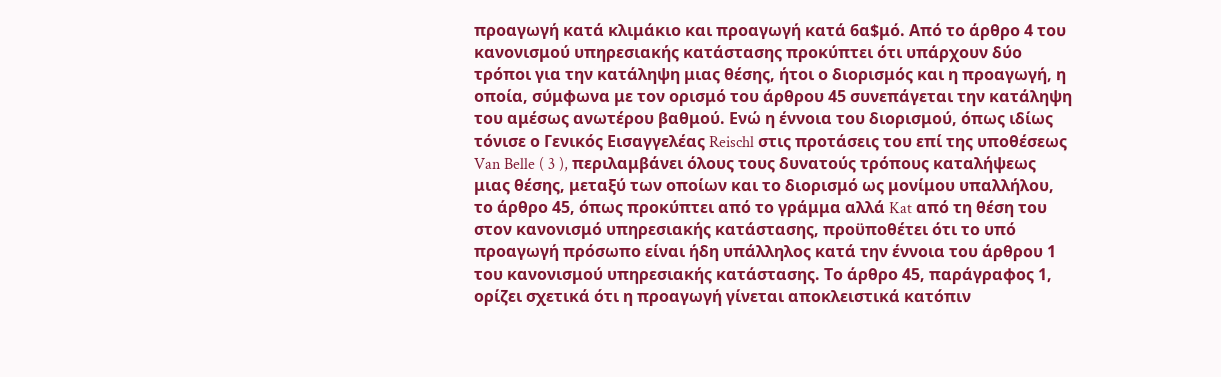προαγωγή κατά κλιμάκιο και προαγωγή κατά 6α$μό. Από το άρθρο 4 του κανονισμού υπηρεσιακής κατάστασης προκύπτει ότι υπάρχουν δύο τρόποι για την κατάληψη μιας θέσης, ήτοι ο διορισμός και η προαγωγή, η οποία, σύμφωνα με τον ορισμό του άρθρου 45 συνεπάγεται την κατάληψη του αμέσως ανωτέρου βαθμού. Ενώ η έννοια του διορισμού, όπως ιδίως τόνισε ο Γενικός Εισαγγελέας Reischl στις προτάσεις του επί της υποθέσεως Van Belle ( 3 ), περιλαμβάνει όλους τους δυνατούς τρόπους καταλήψεως μιας θέσης, μεταξύ των οποίων και το διορισμό ως μονίμου υπαλλήλου, το άρθρο 45, όπως προκύπτει από το γράμμα αλλά Kat από τη θέση του στον κανονισμό υπηρεσιακής κατάστασης, προϋποθέτει ότι το υπό προαγωγή πρόσωπο είναι ήδη υπάλληλος κατά την έννοια του άρθρου 1 του κανονισμού υπηρεσιακής κατάστασης. Το άρθρο 45, παράγραφος 1, ορίζει σχετικά ότι η προαγωγή γίνεται αποκλειστικά κατόπιν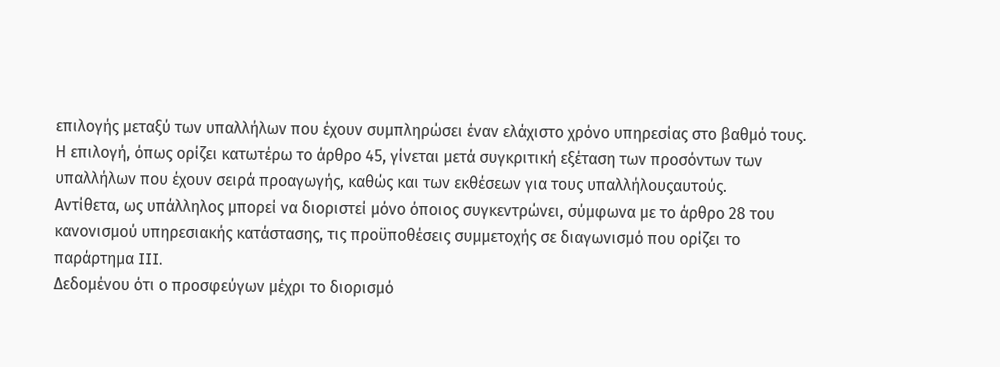επιλογής μεταξύ των υπαλλήλων που έχουν συμπληρώσει έναν ελάχιστο χρόνο υπηρεσίας στο βαθμό τους. Η επιλογή, όπως ορίζει κατωτέρω το άρθρο 45, γίνεται μετά συγκριτική εξέταση των προσόντων των υπαλλήλων που έχουν σειρά προαγωγής, καθώς και των εκθέσεων για τους υπαλλήλουςαυτούς.
Αντίθετα, ως υπάλληλος μπορεί να διοριστεί μόνο όποιος συγκεντρώνει, σύμφωνα με το άρθρο 28 του κανονισμού υπηρεσιακής κατάστασης, τις προϋποθέσεις συμμετοχής σε διαγωνισμό που ορίζει το παράρτημα III.
Δεδομένου ότι ο προσφεύγων μέχρι το διορισμό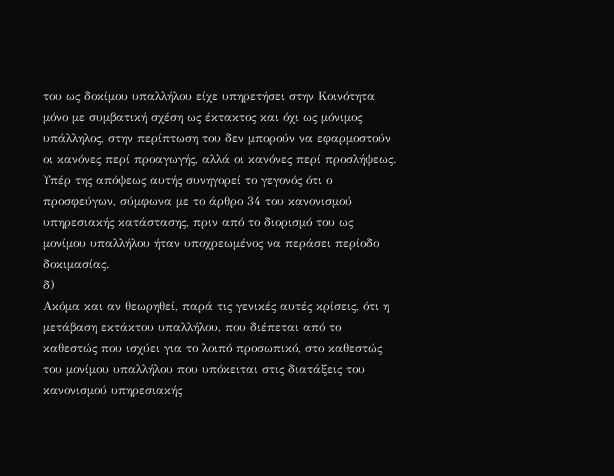του ως δοκίμου υπαλλήλου είχε υπηρετήσει στην Κοινότητα μόνο με συμβατική σχέση ως έκτακτος και όχι ως μόνιμος υπάλληλος, στην περίπτωση του δεν μπορούν να εφαρμοστούν οι κανόνες περί προαγωγής, αλλά οι κανόνες περί προσλήψεως. Υπέρ της απόψεως αυτής συνηγορεί το γεγονός ότι ο προσφεύγων, σύμφωνα με το άρθρο 34 του κανονισμού υπηρεσιακής κατάστασης, πριν από το διορισμό του ως μονίμου υπαλλήλου ήταν υποχρεωμένος να περάσει περίοδο δοκιμασίας.
δ)
Ακόμα και αν θεωρηθεί, παρά τις γενικές αυτές κρίσεις, ότι η μετάβαση εκτάκτου υπαλλήλου, που διέπεται από το καθεστώς που ισχύει για το λοιπό προσωπικό, στο καθεστώς του μονίμου υπαλλήλου που υπόκειται στις διατάξεις του κανονισμού υπηρεσιακής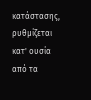κατάστασης, ρυθμίζεται κατ' ουσία από τα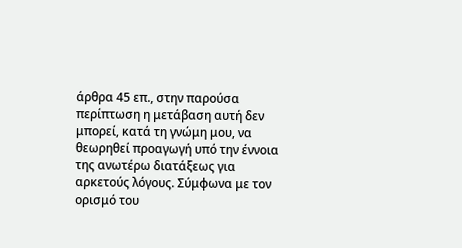άρθρα 45 επ., στην παρούσα περίπτωση η μετάβαση αυτή δεν μπορεί, κατά τη γνώμη μου, να θεωρηθεί προαγωγή υπό την έννοια της ανωτέρω διατάξεως για αρκετούς λόγους. Σύμφωνα με τον ορισμό του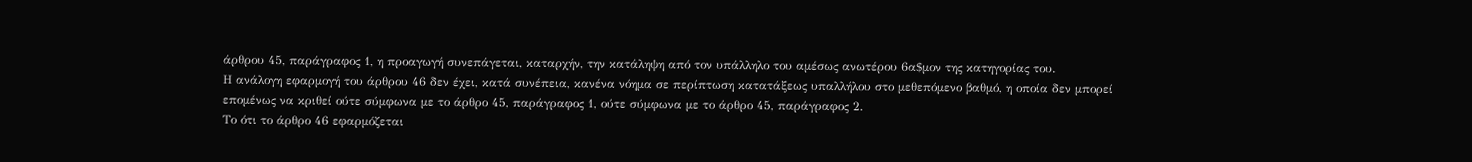άρθρου 45, παράγραφος 1, η προαγωγή συνεπάγεται, καταρχήν, την κατάληψη από τον υπάλληλο του αμέσως ανωτέρου 6α$μον της κατηγορίας του.
Η ανάλογη εφαρμογή του άρθρου 46 δεν έχει, κατά συνέπεια, κανένα νόημα σε περίπτωση κατατάξεως υπαλλήλου στο μεθεπόμενο βαθμό, η οποία δεν μπορεί επομένως να κριθεί ούτε σύμφωνα με το άρθρο 45, παράγραφος 1, ούτε σύμφωνα με το άρθρο 45, παράγραφος 2.
Το ότι το άρθρο 46 εφαρμόζεται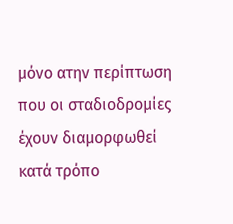μόνο ατην περίπτωση που οι σταδιοδρομίες έχουν διαμορφωθεί κατά τρόπο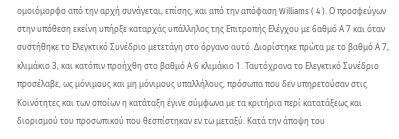ομοιόμορφο από την αρχή συνάγεται, επίσης, και από την απόφαση Williams ( 4 ). Ο προσφεύγων στην υπόθεση εκείνη υπήρξε καταρχάς υπάλληλος της Επιτροπής Ελέγχου με 6αθμό Α 7 και όταν συστήθηκε το Ελεγκτικό Συνέδριο μετετάγη στο όργανο αυτό. Διορίστηκε πρώτα με το βαθμό Α 7, κλιμάκιο 3, και κατόπιν προήχθη στο βαθμό Α 6 κλιμάκιο 1. Ταυτόχρονα το Ελεγκτικό Συνέδριο προσέλαβε, ως μόνιμους και μη μόνιμους υπαλλήλους, πρόσωπα που δεν υπηρετούσαν στις Κοινότητες και των οποίων η κατάταξη έγινε σύμφωνα με τα κριτήρια περί κατατάξεως και διορισμού του προσωπικού που θεσπίστηκαν εν τω μεταξύ. Κατά την άποψη του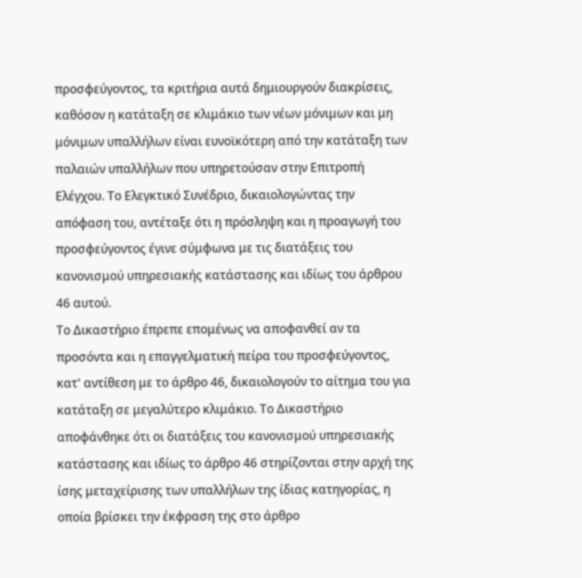προσφεύγοντος, τα κριτήρια αυτά δημιουργούν διακρίσεις, καθόσον η κατάταξη σε κλιμάκιο των νέων μόνιμων και μη μόνιμων υπαλλήλων είναι ευνοϊκότερη από την κατάταξη των παλαιών υπαλλήλων που υπηρετούσαν στην Επιτροπή Ελέγχου. Το Ελεγκτικό Συνέδριο, δικαιολογώντας την απόφαση του, αντέταξε ότι η πρόσληψη και η προαγωγή του προσφεύγοντος έγινε σύμφωνα με τις διατάξεις του κανονισμού υπηρεσιακής κατάστασης και ιδίως του άρθρου 46 αυτού.
Το Δικαστήριο έπρεπε επομένως να αποφανθεί αν τα προσόντα και η επαγγελματική πείρα του προσφεύγοντος, κατ' αντίθεση με το άρθρο 46, δικαιολογούν το αίτημα του για κατάταξη σε μεγαλύτερο κλιμάκιο. Το Δικαστήριο αποφάνθηκε ότι οι διατάξεις του κανονισμού υπηρεσιακής κατάστασης και ιδίως το άρθρο 46 στηρίζονται στην αρχή της ίσης μεταχείρισης των υπαλλήλων της ίδιας κατηγορίας, η οποία βρίσκει την έκφραση της στο άρθρο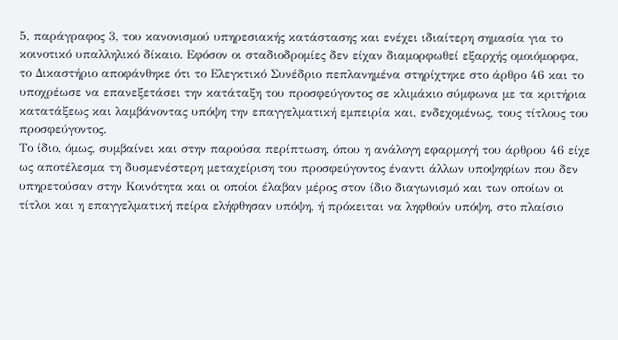5, παράγραφος 3, του κανονισμού υπηρεσιακής κατάστασης και ενέχει ιδιαίτερη σημασία για το κοινοτικό υπαλληλικό δίκαιο. Εφόσον οι σταδιοδρομίες δεν είχαν διαμορφωθεί εξαρχής ομοιόμορφα, το Δικαστήριο αποφάνθηκε ότι το Ελεγκτικό Συνέδριο πεπλανημένα στηρίχτηκε στο άρθρο 46 και το υποχρέωσε να επανεξετάσει την κατάταξη του προσφεύγοντος σε κλιμάκιο σύμφωνα με τα κριτήρια κατατάξεως και λαμβάνοντας υπόψη την επαγγελματική εμπειρία και, ενδεχομένως, τους τίτλους του προσφεύγοντος.
Το ίδιο, όμως, συμβαίνει και στην παρούσα περίπτωση, όπου η ανάλογη εφαρμογή του άρθρου 46 είχε ως αποτέλεσμα τη δυσμενέστερη μεταχείριση του προσφεύγοντος έναντι άλλων υποψηφίων που δεν υπηρετούσαν στην Κοινότητα και οι οποίοι έλαβαν μέρος στον ίδιο διαγωνισμό και των οποίων οι τίτλοι και η επαγγελματική πείρα ελήφθησαν υπόψη, ή πρόκειται να ληφθούν υπόψη, στο πλαίσιο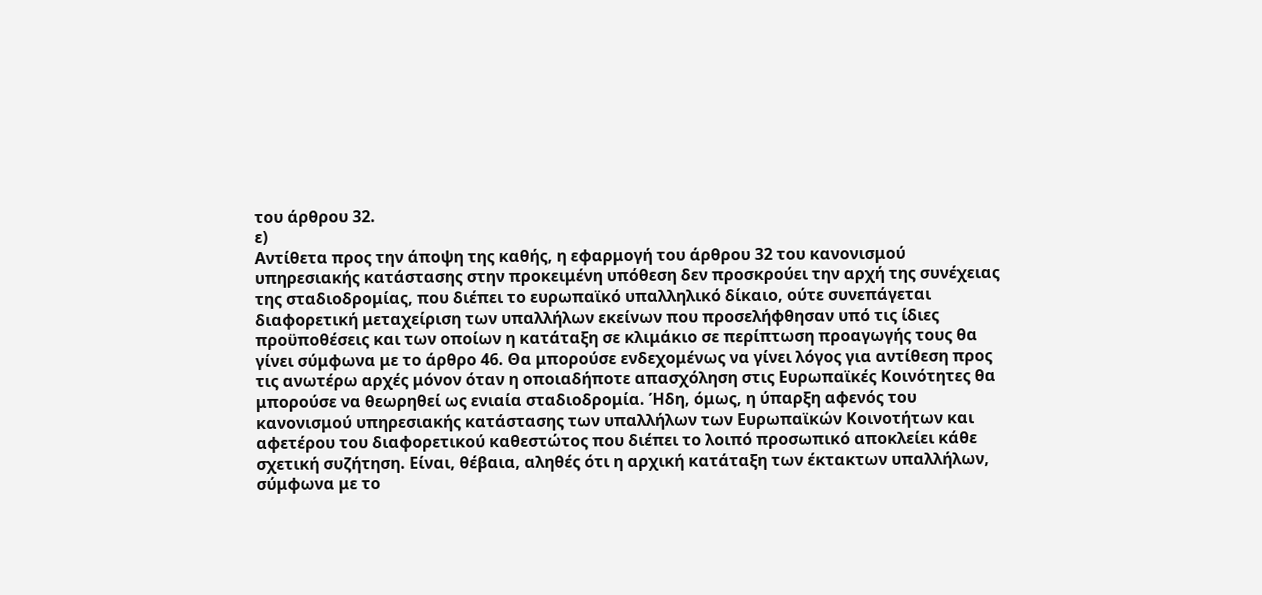του άρθρου 32.
ε)
Αντίθετα προς την άποψη της καθής, η εφαρμογή του άρθρου 32 του κανονισμού υπηρεσιακής κατάστασης στην προκειμένη υπόθεση δεν προσκρούει την αρχή της συνέχειας της σταδιοδρομίας, που διέπει το ευρωπαϊκό υπαλληλικό δίκαιο, ούτε συνεπάγεται διαφορετική μεταχείριση των υπαλλήλων εκείνων που προσελήφθησαν υπό τις ίδιες προϋποθέσεις και των οποίων η κατάταξη σε κλιμάκιο σε περίπτωση προαγωγής τους θα γίνει σύμφωνα με το άρθρο 46. Θα μπορούσε ενδεχομένως να γίνει λόγος για αντίθεση προς τις ανωτέρω αρχές μόνον όταν η οποιαδήποτε απασχόληση στις Ευρωπαϊκές Κοινότητες θα μπορούσε να θεωρηθεί ως ενιαία σταδιοδρομία. Ήδη, όμως, η ύπαρξη αφενός του κανονισμού υπηρεσιακής κατάστασης των υπαλλήλων των Ευρωπαϊκών Κοινοτήτων και αφετέρου του διαφορετικού καθεστώτος που διέπει το λοιπό προσωπικό αποκλείει κάθε σχετική συζήτηση. Είναι, θέβαια, αληθές ότι η αρχική κατάταξη των έκτακτων υπαλλήλων, σύμφωνα με το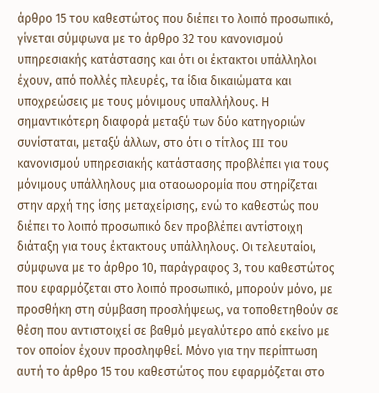άρθρο 15 του καθεστώτος που διέπει το λοιπό προσωπικό, γίνεται σύμφωνα με το άρθρο 32 του κανονισμού υπηρεσιακής κατάστασης και ότι οι έκτακτοι υπάλληλοι έχουν, από πολλές πλευρές, τα ίδια δικαιώματα και υποχρεώσεις με τους μόνιμους υπαλλήλους. Η σημαντικότερη διαφορά μεταξύ των δύο κατηγοριών συνίσταται, μεταξύ άλλων, στο ότι ο τίτλος III του κανονισμού υπηρεσιακής κατάστασης προβλέπει για τους μόνιμους υπάλληλους μια οταοωορομία που στηρίζεται στην αρχή της ίσης μεταχείρισης, ενώ το καθεστώς που διέπει το λοιπό προσωπικό δεν προβλέπει αντίστοιχη διάταξη για τους έκτακτους υπάλληλους. Οι τελευταίοι, σύμφωνα με το άρθρο 10, παράγραφος 3, του καθεστώτος που εφαρμόζεται στο λοιπό προσωπικό, μπορούν μόνο, με προσθήκη στη σύμβαση προσλήψεως, να τοποθετηθούν σε θέση που αντιστοιχεί σε βαθμό μεγαλύτερο από εκείνο με τον οποίον έχουν προσληφθεί. Μόνο για την περίπτωση αυτή το άρθρο 15 του καθεστώτος που εφαρμόζεται στο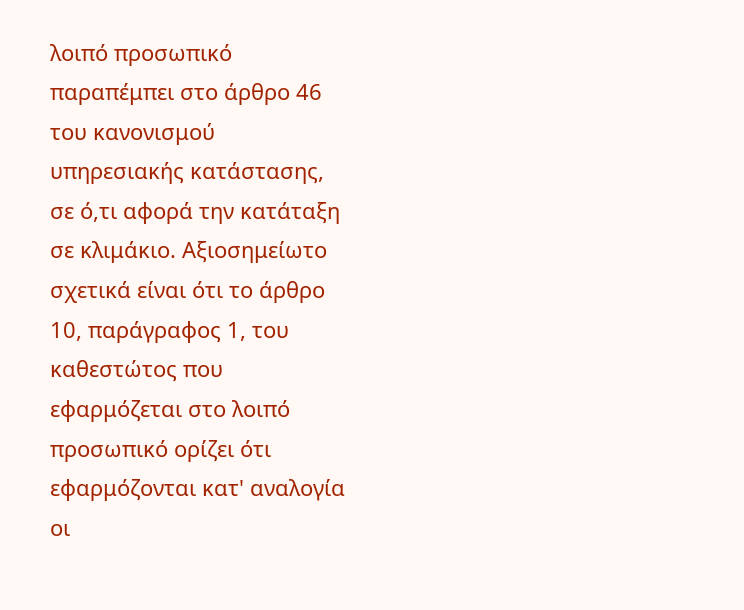λοιπό προσωπικό παραπέμπει στο άρθρο 46 του κανονισμού υπηρεσιακής κατάστασης, σε ό,τι αφορά την κατάταξη σε κλιμάκιο. Αξιοσημείωτο σχετικά είναι ότι το άρθρο 10, παράγραφος 1, του καθεστώτος που εφαρμόζεται στο λοιπό προσωπικό ορίζει ότι εφαρμόζονται κατ' αναλογία οι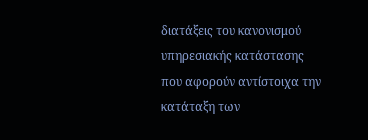διατάξεις του κανονισμού υπηρεσιακής κατάστασης που αφορούν αντίστοιχα την κατάταξη των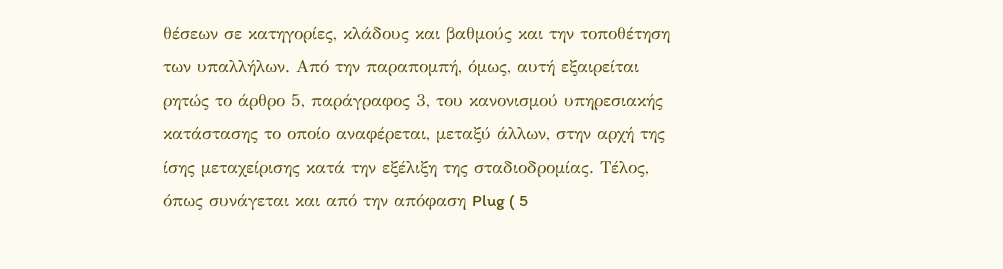θέσεων σε κατηγορίες, κλάδους και βαθμούς και την τοποθέτηση των υπαλλήλων. Από την παραπομπή, όμως, αυτή εξαιρείται ρητώς το άρθρο 5, παράγραφος 3, του κανονισμού υπηρεσιακής κατάστασης το οποίο αναφέρεται, μεταξύ άλλων, στην αρχή της ίσης μεταχείρισης κατά την εξέλιξη της σταδιοδρομίας. Τέλος, όπως συνάγεται και από την απόφαση Plug ( 5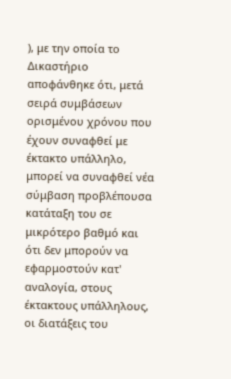), με την οποία το Δικαστήριο αποφάνθηκε ότι, μετά σειρά συμβάσεων ορισμένου χρόνου που έχουν συναφθεί με έκτακτο υπάλληλο, μπορεί να συναφθεί νέα σύμβαση προβλέπουσα κατάταξη του σε μικρότερο βαθμό και ότι δεν μπορούν να εφαρμοστούν κατ' αναλογία, στους έκτακτους υπάλληλους, οι διατάξεις του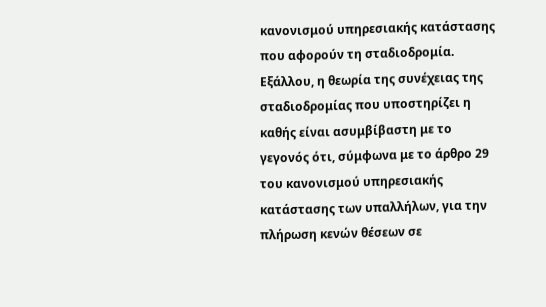κανονισμού υπηρεσιακής κατάστασης που αφορούν τη σταδιοδρομία.
Εξάλλου, η θεωρία της συνέχειας της σταδιοδρομίας που υποστηρίζει η καθής είναι ασυμβίβαστη με το γεγονός ότι, σύμφωνα με το άρθρο 29 του κανονισμού υπηρεσιακής κατάστασης των υπαλλήλων, για την πλήρωση κενών θέσεων σε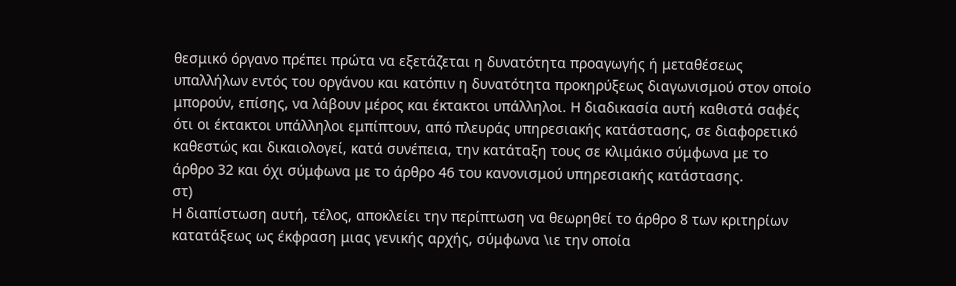θεσμικό όργανο πρέπει πρώτα να εξετάζεται η δυνατότητα προαγωγής ή μεταθέσεως υπαλλήλων εντός του οργάνου και κατόπιν η δυνατότητα προκηρύξεως διαγωνισμού στον οποίο μπορούν, επίσης, να λάβουν μέρος και έκτακτοι υπάλληλοι. Η διαδικασία αυτή καθιστά σαφές ότι οι έκτακτοι υπάλληλοι εμπίπτουν, από πλευράς υπηρεσιακής κατάστασης, σε διαφορετικό καθεστώς και δικαιολογεί, κατά συνέπεια, την κατάταξη τους σε κλιμάκιο σύμφωνα με το άρθρο 32 και όχι σύμφωνα με το άρθρο 46 του κανονισμού υπηρεσιακής κατάστασης.
στ)
Η διαπίστωση αυτή, τέλος, αποκλείει την περίπτωση να θεωρηθεί το άρθρο 8 των κριτηρίων κατατάξεως ως έκφραση μιας γενικής αρχής, σύμφωνα \ιε την οποία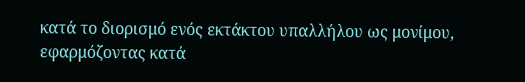κατά το διορισμό ενός εκτάκτου υπαλλήλου ως μονίμου, εφαρμόζοντας κατά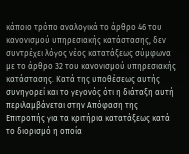κάποιο τρόπο αναλογικά το άρθρο 46 του κανονισμού υπηρεσιακής κατάστασης, δεν συντρέχει λόγος νέος κατατάξεως σύμφωνα με το άρθρο 32 του κανονισμού υπηρεσιακής κατάστασης. Κατά της υποθέσεως αυτής συνηγορεί και το γεγονός ότι η διάταξη αυτή περιλαμβάνεται στην Απόφαση της Επιτροπής για τα κριτήρια κατατάξεως κατά το διορισμό η οποία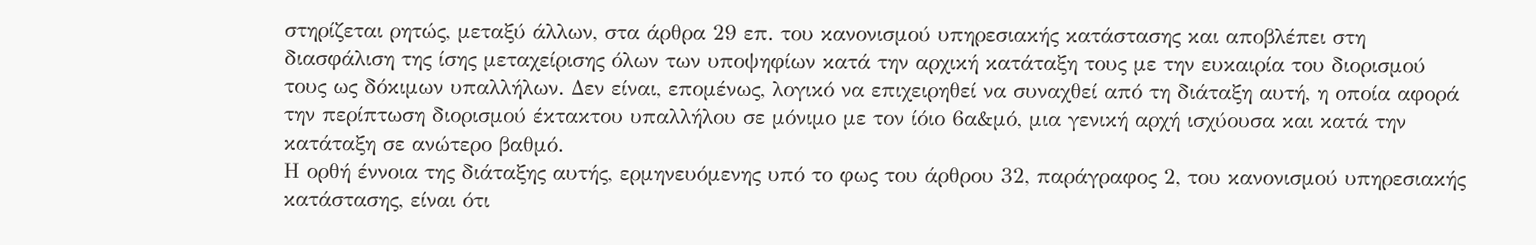στηρίζεται ρητώς, μεταξύ άλλων, στα άρθρα 29 επ. του κανονισμού υπηρεσιακής κατάστασης και αποβλέπει στη διασφάλιση της ίσης μεταχείρισης όλων των υποψηφίων κατά την αρχική κατάταξη τους με την ευκαιρία του διορισμού τους ως δόκιμων υπαλλήλων. Δεν είναι, επομένως, λογικό να επιχειρηθεί να συναχθεί από τη διάταξη αυτή, η οποία αφορά την περίπτωση διορισμού έκτακτου υπαλλήλου σε μόνιμο με τον ίόιο 6α&μό, μια γενική αρχή ισχύουσα και κατά την κατάταξη σε ανώτερο βαθμό.
Η ορθή έννοια της διάταξης αυτής, ερμηνευόμενης υπό το φως του άρθρου 32, παράγραφος 2, του κανονισμού υπηρεσιακής κατάστασης, είναι ότι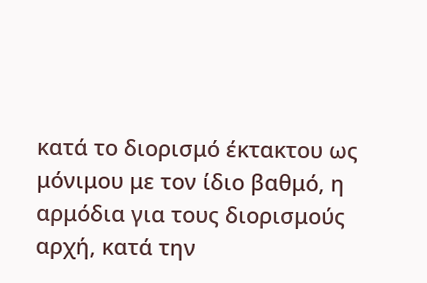κατά το διορισμό έκτακτου ως μόνιμου με τον ίδιο βαθμό, η αρμόδια για τους διορισμούς αρχή, κατά την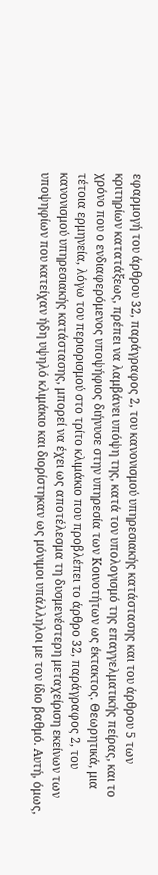εφαρμογή του άρθρου 32, παράγραφος 2, του κανονισμού υπηρεσιακής κατάστασης και του άρθρου 5 των κριτηρίων κατατάξεως, πρέπει να λαμβάνει υπόψη της, κατά τον υπολογισμό της επαγγελματικής πείρας, και το χρόνο που ο ενδιαφερόμενος υποψήφιος διήνυσε στην υπηρεσία των Κοινοτήτων ως έκτακτος. Θεωρητικά, μια τέτοια ερμηνεία, λόγω του περιορισμού στο τρίτο κλιμάκιο που προβλέπει το άρθρο 32, παράγραφος 2, του κανονισμού υπηρεσιακής κατάστασης, μπορεί να έχει ως αποτέλεσμα τη δυσμενέστερη μεταχείριση εκείνων των υποψηφίων που κατείχαν ήδη υψηλό κλιμάκιο και διορίστηκαν ως μόνιμοι υπάλληλοι με τον ίδιο βαθμό. Αυτή, όμως,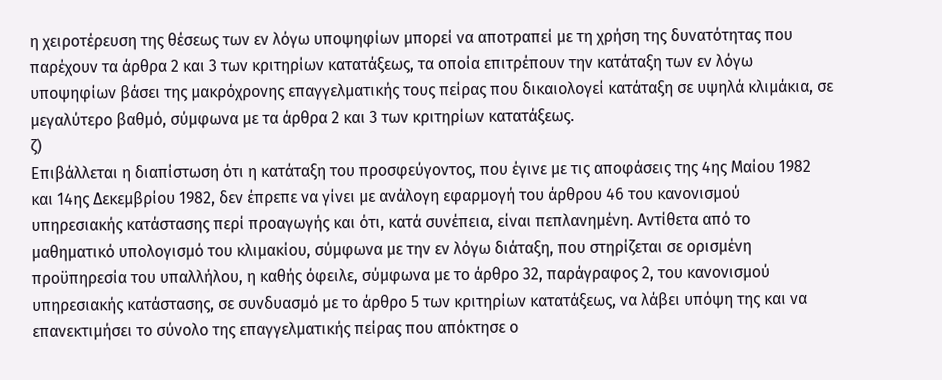η χειροτέρευση της θέσεως των εν λόγω υποψηφίων μπορεί να αποτραπεί με τη χρήση της δυνατότητας που παρέχουν τα άρθρα 2 και 3 των κριτηρίων κατατάξεως, τα οποία επιτρέπουν την κατάταξη των εν λόγω υποψηφίων βάσει της μακρόχρονης επαγγελματικής τους πείρας που δικαιολογεί κατάταξη σε υψηλά κλιμάκια, σε μεγαλύτερο βαθμό, σύμφωνα με τα άρθρα 2 και 3 των κριτηρίων κατατάξεως.
ζ)
Επιβάλλεται η διαπίστωση ότι η κατάταξη του προσφεύγοντος, που έγινε με τις αποφάσεις της 4ης Μαίου 1982 και 14ης Δεκεμβρίου 1982, δεν έπρεπε να γίνει με ανάλογη εφαρμογή του άρθρου 46 του κανονισμού υπηρεσιακής κατάστασης περί προαγωγής και ότι, κατά συνέπεια, είναι πεπλανημένη. Αντίθετα από το μαθηματικό υπολογισμό του κλιμακίου, σύμφωνα με την εν λόγω διάταξη, που στηρίζεται σε ορισμένη προϋπηρεσία του υπαλλήλου, η καθής όφειλε, σύμφωνα με το άρθρο 32, παράγραφος 2, του κανονισμού υπηρεσιακής κατάστασης, σε συνδυασμό με το άρθρο 5 των κριτηρίων κατατάξεως, να λάβει υπόψη της και να επανεκτιμήσει το σύνολο της επαγγελματικής πείρας που απόκτησε ο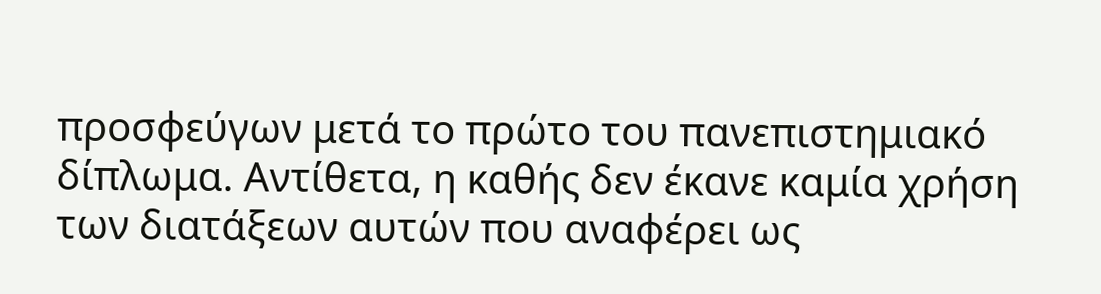προσφεύγων μετά το πρώτο του πανεπιστημιακό δίπλωμα. Αντίθετα, η καθής δεν έκανε καμία χρήση των διατάξεων αυτών που αναφέρει ως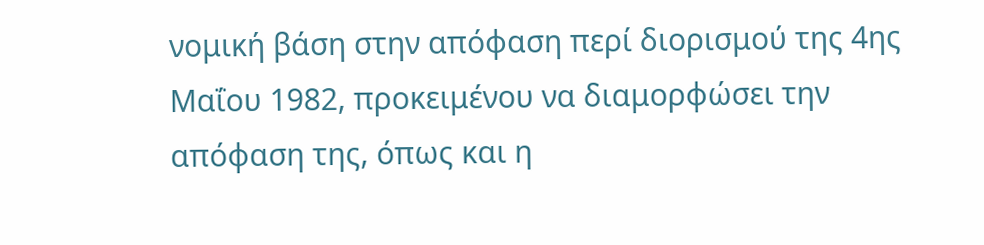νομική βάση στην απόφαση περί διορισμού της 4ης Μαΐου 1982, προκειμένου να διαμορφώσει την απόφαση της, όπως και η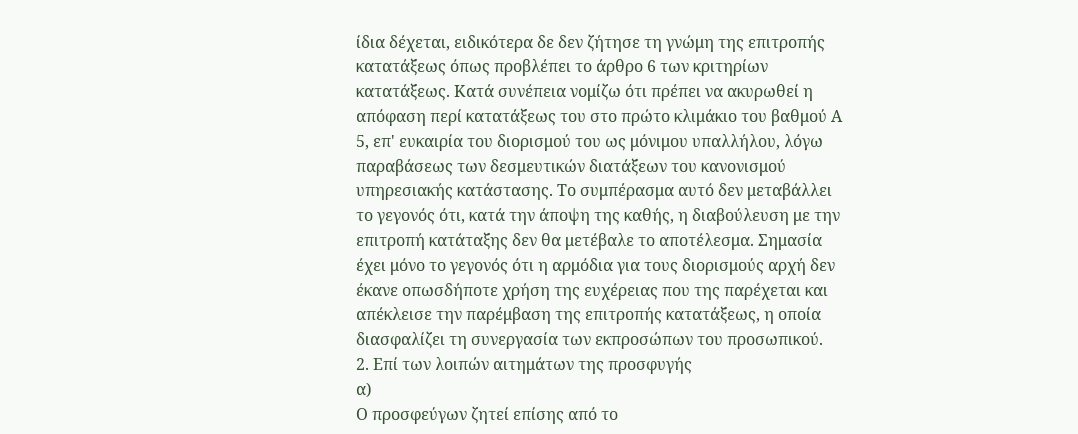ίδια δέχεται, ειδικότερα δε δεν ζήτησε τη γνώμη της επιτροπής κατατάξεως όπως προβλέπει το άρθρο 6 των κριτηρίων κατατάξεως. Κατά συνέπεια νομίζω ότι πρέπει να ακυρωθεί η απόφαση περί κατατάξεως του στο πρώτο κλιμάκιο του βαθμού Α 5, επ' ευκαιρία του διορισμού του ως μόνιμου υπαλλήλου, λόγω παραβάσεως των δεσμευτικών διατάξεων του κανονισμού υπηρεσιακής κατάστασης. Το συμπέρασμα αυτό δεν μεταβάλλει το γεγονός ότι, κατά την άποψη της καθής, η διαβούλευση με την επιτροπή κατάταξης δεν θα μετέβαλε το αποτέλεσμα. Σημασία έχει μόνο το γεγονός ότι η αρμόδια για τους διορισμούς αρχή δεν έκανε οπωσδήποτε χρήση της ευχέρειας που της παρέχεται και απέκλεισε την παρέμβαση της επιτροπής κατατάξεως, η οποία διασφαλίζει τη συνεργασία των εκπροσώπων του προσωπικού.
2. Επί των λοιπών αιτημάτων της προσφυγής
α)
Ο προσφεύγων ζητεί επίσης από το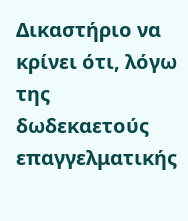Δικαστήριο να κρίνει ότι, λόγω της δωδεκαετούς επαγγελματικής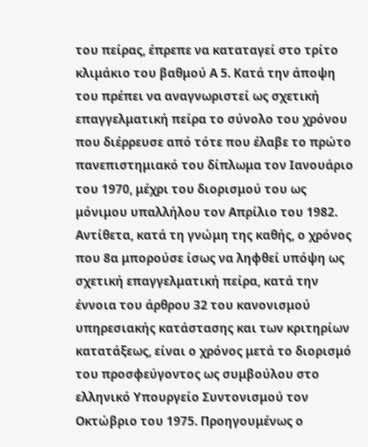του πείρας, έπρεπε να καταταγεί στο τρίτο κλιμάκιο του βαθμού Α 5. Κατά την άποψη του πρέπει να αναγνωριστεί ως σχετική επαγγελματική πείρα το σύνολο του χρόνου που διέρρευσε από τότε που έλαβε το πρώτο πανεπιστημιακό του δίπλωμα τον Ιανουάριο του 1970, μέχρι του διορισμού του ως μόνιμου υπαλλήλου τον Απρίλιο του 1982. Αντίθετα, κατά τη γνώμη της καθής, ο χρόνος που 8α μπορούσε ίσως να ληφθεί υπόψη ως σχετική επαγγελματική πείρα, κατά την έννοια του άρθρου 32 του κανονισμού υπηρεσιακής κατάστασης και των κριτηρίων κατατάξεως, είναι ο χρόνος μετά το διορισμό του προσφεύγοντος ως συμβούλου στο ελληνικό Υπουργείο Συντονισμού τον Οκτώβριο του 1975. Προηγουμένως ο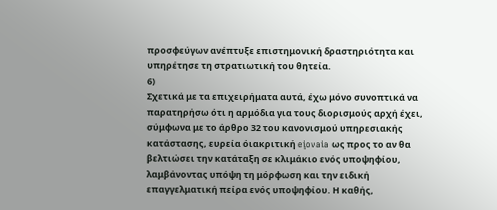προσφεύγων ανέπτυξε επιστημονική δραστηριότητα και υπηρέτησε τη στρατιωτική του θητεία.
6)
Σχετικά με τα επιχειρήματα αυτά, έχω μόνο συνοπτικά να παρατηρήσω ότι η αρμόδια για τους διορισμούς αρχή έχει, σύμφωνα με το άρθρο 32 του κανονισμού υπηρεσιακής κατάστασης, ευρεία όιακριτική eįovaia ως προς το αν θα βελτιώσει την κατάταξη σε κλιμάκιο ενός υποψηφίου, λαμβάνοντας υπόψη τη μόρφωση και την ειδική επαγγελματική πείρα ενός υποψηφίου. Η καθής,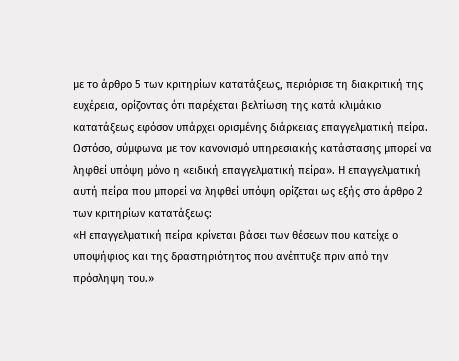με το άρθρο 5 των κριτηρίων κατατάξεως, περιόρισε τη διακριτική της ευχέρεια, ορίζοντας ότι παρέχεται βελτίωση της κατά κλιμάκιο κατατάξεως εφόσον υπάρχει ορισμένης διάρκειας επαγγελματική πείρα.
Ωστόσο, σύμφωνα με τον κανονισμό υπηρεσιακής κατάστασης μπορεί να ληφθεί υπόψη μόνο η «ειδική επαγγελματική πείρα». Η επαγγελματική αυτή πείρα που μπορεί να ληφθεί υπόψη ορίζεται ως εξής στο άρθρο 2 των κριτηρίων κατατάξεως:
«Η επαγγελματική πείρα κρίνεται βάσει των θέσεων που κατείχε ο υποψήφιος και της δραστηριότητος που ανέπτυξε πριν από την πρόσληψη του.»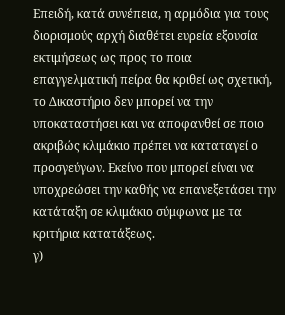Επειδή, κατά συνέπεια, η αρμόδια για τους διορισμούς αρχή διαθέτει ευρεία εξουσία εκτιμήσεως ως προς το ποια επαγγελματική πείρα θα κριθεί ως σχετική, το Δικαστήριο δεν μπορεί να την υποκαταστήσει και να αποφανθεί σε ποιο ακριβώς κλιμάκιο πρέπει να καταταγεί ο προσγεύγων. Εκείνο που μπορεί είναι να υποχρεώσει την καθής να επανεξετάσει την κατάταξη σε κλιμάκιο σύμφωνα με τα κριτήρια κατατάξεως.
γ)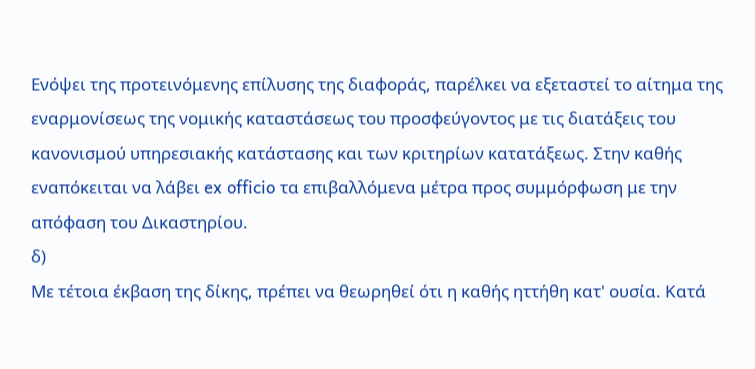Ενόψει της προτεινόμενης επίλυσης της διαφοράς, παρέλκει να εξεταστεί το αίτημα της εναρμονίσεως της νομικής καταστάσεως του προσφεύγοντος με τις διατάξεις του κανονισμού υπηρεσιακής κατάστασης και των κριτηρίων κατατάξεως. Στην καθής εναπόκειται να λάβει ex officio τα επιβαλλόμενα μέτρα προς συμμόρφωση με την απόφαση του Δικαστηρίου.
δ)
Με τέτοια έκβαση της δίκης, πρέπει να θεωρηθεί ότι η καθής ηττήθη κατ' ουσία. Κατά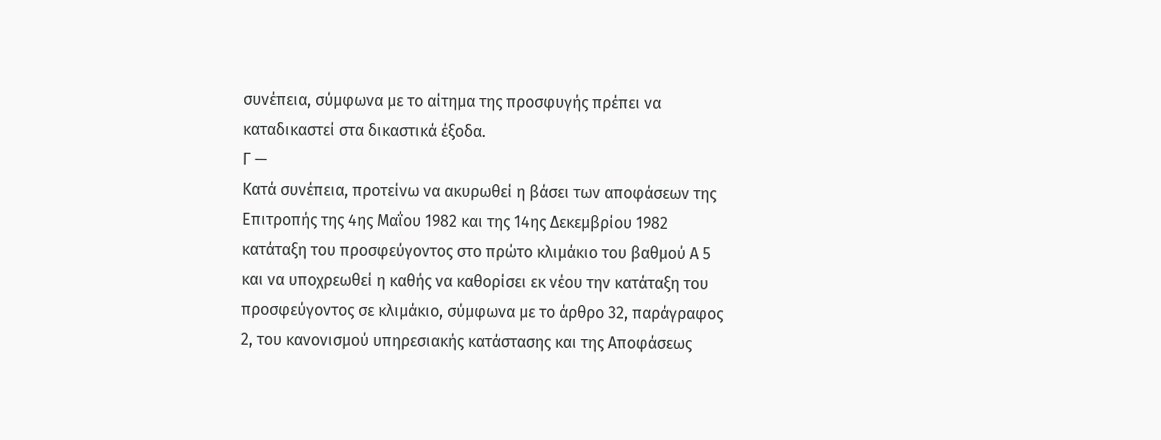συνέπεια, σύμφωνα με το αίτημα της προσφυγής πρέπει να καταδικαστεί στα δικαστικά έξοδα.
Γ —
Κατά συνέπεια, προτείνω να ακυρωθεί η βάσει των αποφάσεων της Επιτροπής της 4ης Μαΐου 1982 και της 14ης Δεκεμβρίου 1982 κατάταξη του προσφεύγοντος στο πρώτο κλιμάκιο του βαθμού Α 5 και να υποχρεωθεί η καθής να καθορίσει εκ νέου την κατάταξη του προσφεύγοντος σε κλιμάκιο, σύμφωνα με το άρθρο 32, παράγραφος 2, του κανονισμού υπηρεσιακής κατάστασης και της Αποφάσεως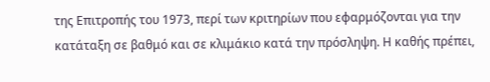της Επιτροπής του 1973, περί των κριτηρίων που εφαρμόζονται για την κατάταξη σε βαθμό και σε κλιμάκιο κατά την πρόσληψη. Η καθής πρέπει,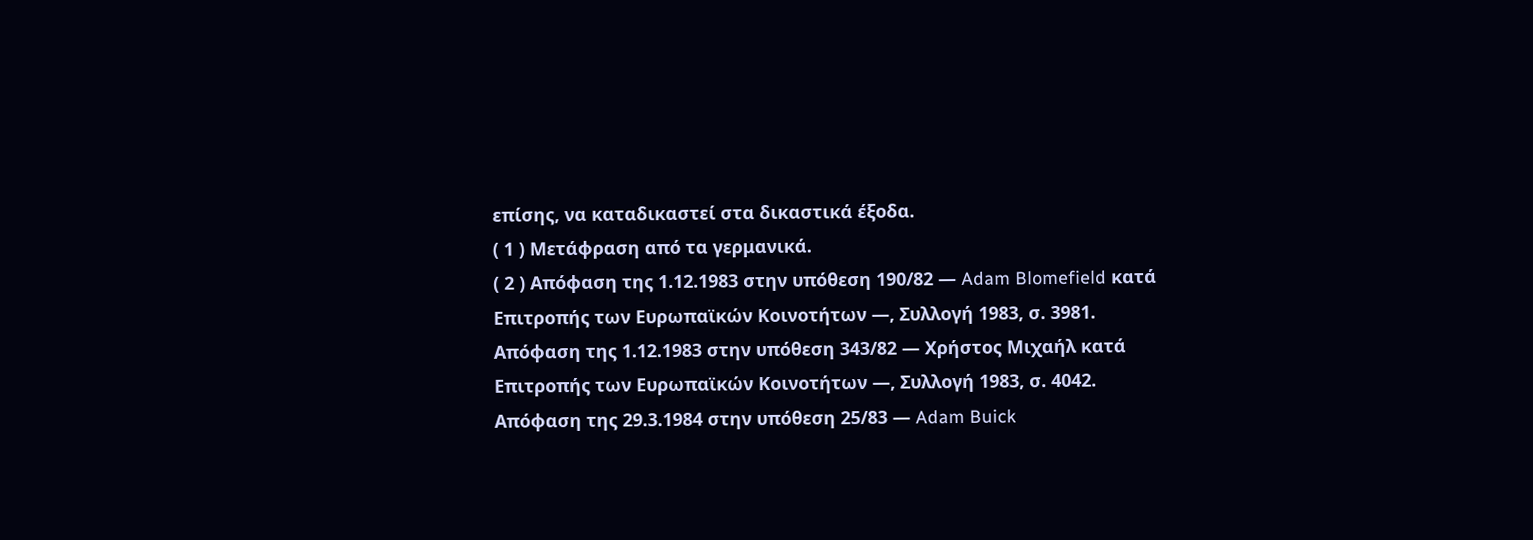επίσης, να καταδικαστεί στα δικαστικά έξοδα.
( 1 ) Μετάφραση από τα γερμανικά.
( 2 ) Απόφαση της 1.12.1983 στην υπόθεση 190/82 — Adam Blomefield κατά Επιτροπής των Ευρωπαϊκών Κοινοτήτων —, Συλλογή 1983, σ. 3981.
Απόφαση της 1.12.1983 στην υπόθεση 343/82 — Χρήστος Μιχαήλ κατά Επιτροπής των Ευρωπαϊκών Κοινοτήτων —, Συλλογή 1983, σ. 4042.
Απόφαση της 29.3.1984 στην υπόθεση 25/83 — Adam Buick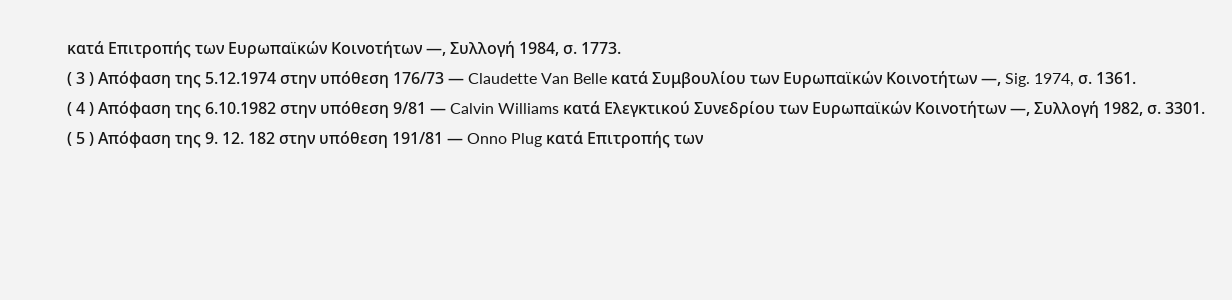κατά Επιτροπής των Ευρωπαϊκών Κοινοτήτων —, Συλλογή 1984, σ. 1773.
( 3 ) Απόφαση της 5.12.1974 στην υπόθεση 176/73 — Claudette Van Belle κατά Συμβουλίου των Ευρωπαϊκών Κοινοτήτων —, Sig. 1974, σ. 1361.
( 4 ) Απόφαση της 6.10.1982 στην υπόθεση 9/81 — Calvin Williams κατά Ελεγκτικού Συνεδρίου των Ευρωπαϊκών Κοινοτήτων —, Συλλογή 1982, σ. 3301.
( 5 ) Απόφαση της 9. 12. 182 στην υπόθεση 191/81 — Onno Plug κατά Επιτροπής των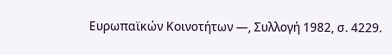Ευρωπαϊκών Κοινοτήτων —, Συλλογή 1982, σ. 4229.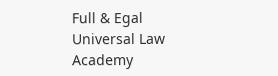Full & Egal Universal Law Academy